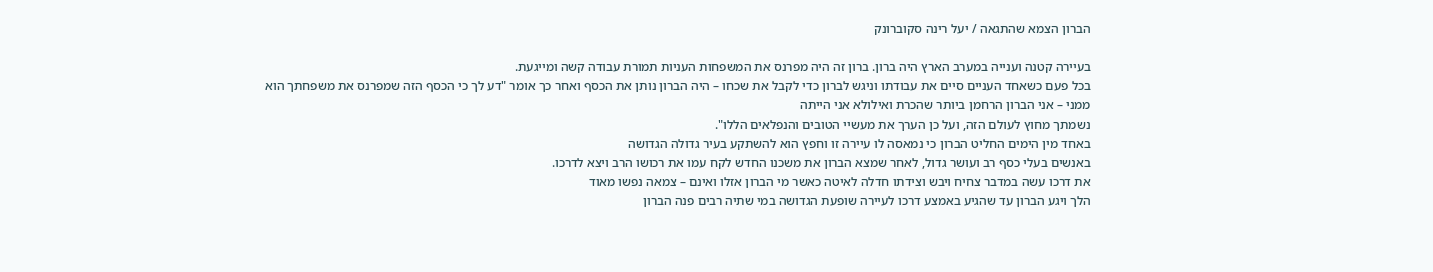הברון הצמא שהתגאה / יעל רינה סקוברונק

בעיירה קטנה וענייה במערב הארץ היה ברון. ברון זה היה מפרנס את המשפחות העניות תמורת עבודה קשה ומייגעת.
בכל פעם כשאחד העניים סיים את עבודתו וניגש לברון כדי לקבל את שכחו – היה הברון נותן את הכסף ואחר כך אומר "דע לך כי הכסף הזה שמפרנס את משפחתך הוא ממני – אני הברון הרחמן ביותר שהכרת ואילולא אני הייתה
נשמתך מחוץ לעולם הזה, ועל כן הערך את מעשיי הטובים והנפלאים הללו".
באחד מין הימים החליט הברון כי נמאסה לו עיירה זו וחפץ הוא להשתקע בעיר גדולה הגדושה
באנשים בעלי כסף רב ועושר גדול, לאחר שמצא הברון את משכנו החדש לקח עמו את רכושו הרב ויצא לדרכו.
את דרכו עשה במדבר צחיח ויבש וצידתו חדלה לאיטה כאשר מי הברון אזלו ואינם – צמאה נפשו מאוד
הלך ויגע הברון עד שהגיע באמצע דרכו לעיירה שופעת הגדושה במי שתיה רבים פנה הברון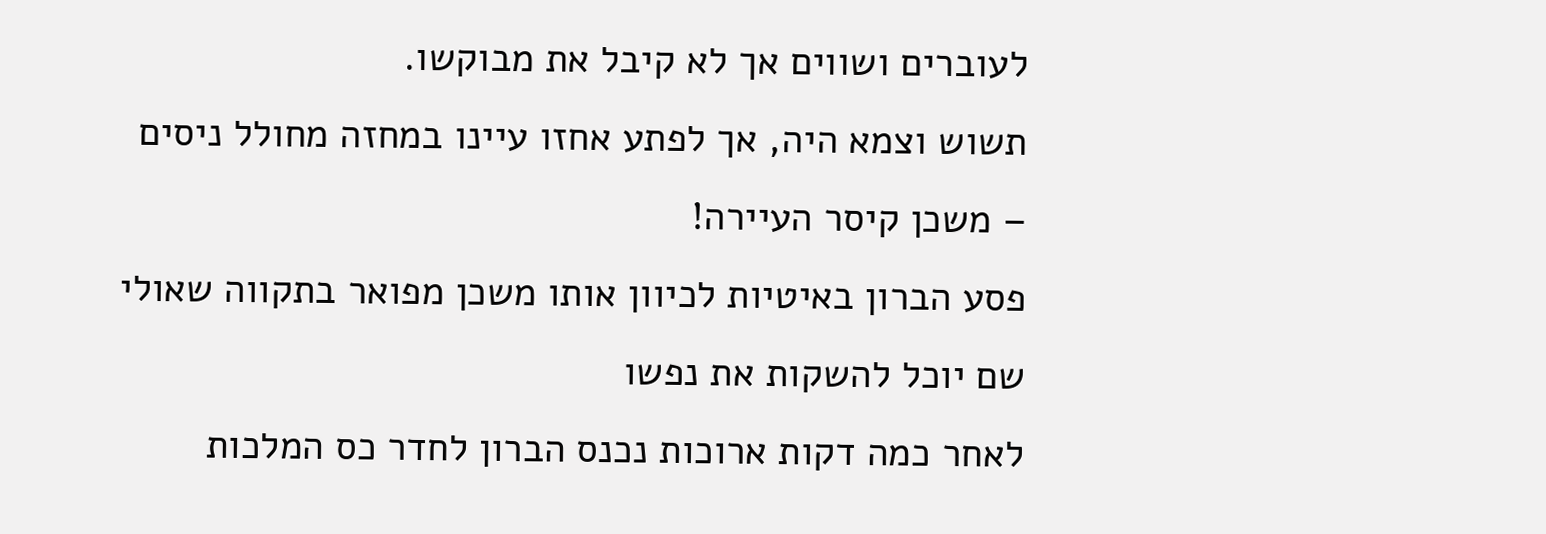לעוברים ושווים אך לא קיבל את מבוקשו.
תשוש וצמא היה, אך לפתע אחזו עיינו במחזה מחולל ניסים – משכן קיסר העיירה!
פסע הברון באיטיות לכיוון אותו משכן מפואר בתקווה שאולי שם יוכל להשקות את נפשו
לאחר כמה דקות ארוכות נכנס הברון לחדר כס המלכות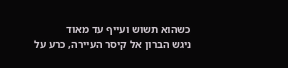כשהוא תשוש ועייף עד מאוד
ניגש הברון אל קיסר העיירה, כרע על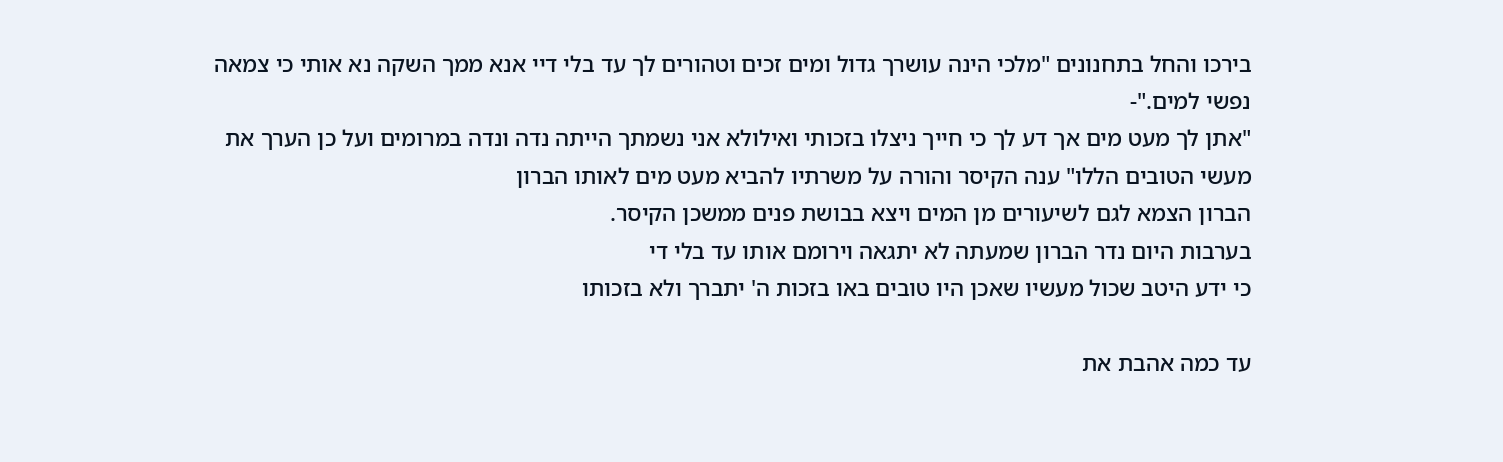בירכו והחל בתחנונים "מלכי הינה עושרך גדול ומים זכים וטהורים לך עד בלי דיי אנא ממך השקה נא אותי כי צמאה נפשי למים."-
"אתן לך מעט מים אך דע לך כי חייך ניצלו בזכותי ואילולא אני נשמתך הייתה נדה ונדה במרומים ועל כן הערך את מעשי הטובים הללו" ענה הקיסר והורה על משרתיו להביא מעט מים לאותו הברון
הברון הצמא לגם לשיעורים מן המים ויצא בבושת פנים ממשכן הקיסר.
בערבות היום נדר הברון שמעתה לא יתגאה וירומם אותו עד בלי די
כי ידע היטב שכול מעשיו שאכן היו טובים באו בזכות ה' יתברך ולא בזכותו

עד כמה אהבת את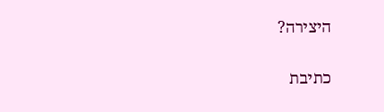היצירה?

כתיבת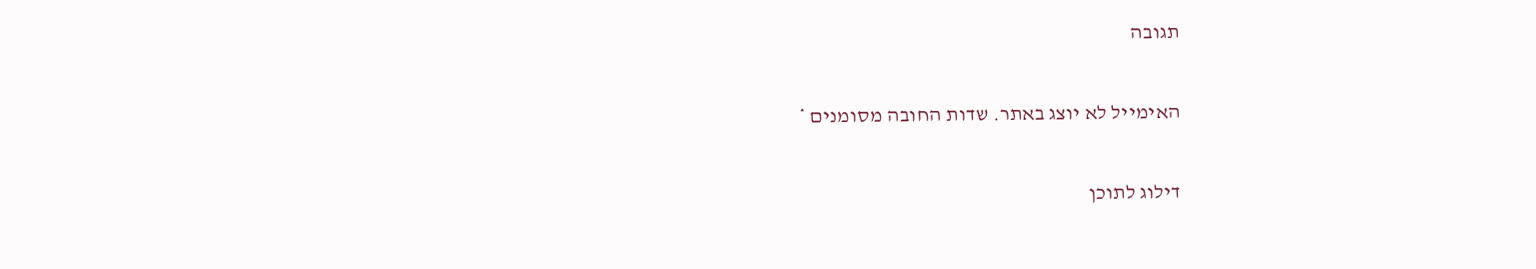תגובה

האימייל לא יוצג באתר. שדות החובה מסומנים *

דילוג לתוכן